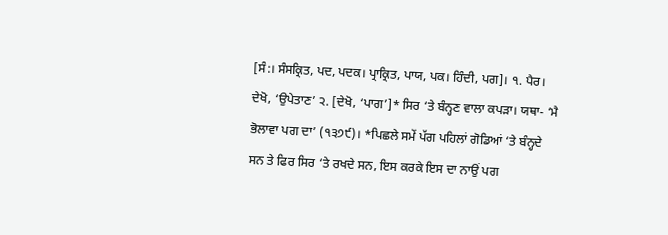[ਸੰ:। ਸੰਸਕ੍ਰਿਤ, ਪਦ, ਪਦਕ। ਪ੍ਰਾਕ੍ਰਿਤ, ਪਾਯ, ਪਕ। ਹਿੰਦੀ, ਪਗ]। ੧. ਪੈਰ। ਦੇਖੋ, ‘ਉਪੇਤਾਣ’ ੨. [ਦੇਖੋ, ‘ਪਾਗ’]* ਸਿਰ ‘ਤੇ ਬੰਨ੍ਹਣ ਵਾਲਾ ਕਪੜਾ। ਯਥਾ- ‘ਮੈ ਭੋਲਾਵਾ ਪਗ ਦਾ’ (੧੩੭੯)। *ਪਿਛਲੇ ਸਮੇਂ ਪੱਗ ਪਹਿਲਾਂ ਗੋਡਿਆਂ ‘ਤੇ ਬੰਨ੍ਹਦੇ ਸਨ ਤੇ ਫਿਰ ਸਿਰ ‘ਤੇ ਰਖਦੇ ਸਨ, ਇਸ ਕਰਕੇ ਇਸ ਦਾ ਨਾਉਂ ਪਗ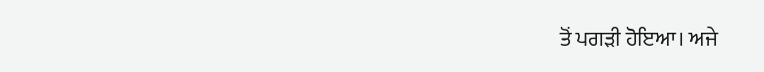ਤੋਂ ਪਗੜੀ ਹੋਇਆ। ਅਜੇ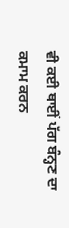ਵੀ ਕਈ ਥਾਈਂ ਪੱਗ ਬੰਨ੍ਹਣ ਦਾ ਕਮਾਮ ਕਰਨ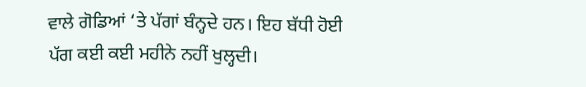ਵਾਲੇ ਗੋਡਿਆਂ ‘ਤੇ ਪੱਗਾਂ ਬੰਨ੍ਹਦੇ ਹਨ। ਇਹ ਬੱਧੀ ਹੋਈ ਪੱਗ ਕਈ ਕਈ ਮਹੀਨੇ ਨਹੀਂ ਖੁਲ੍ਹਦੀ।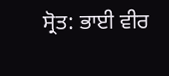ਸ੍ਰੋਤ: ਭਾਈ ਵੀਰ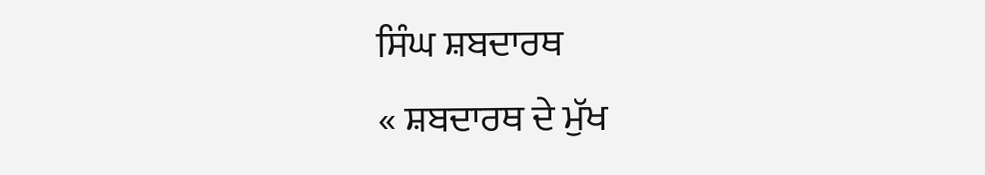ਸਿੰਘ ਸ਼ਬਦਾਰਥ
« ਸ਼ਬਦਾਰਥ ਦੇ ਮੁੱਖ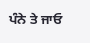ਪੰਨੇ ਤੇ ਜਾਓ